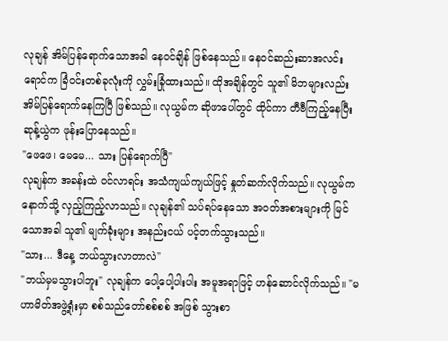လုချန် အိမ်ပြန်ရောက်သောအခါ နေဝင်ချိန် ဖြစ်နေသည်။ နေဝင်ဆည်းဆာအလင်းရောင်က ခြံဝင်းတစ်ခုလုံးကို လွှမ်းခြုံထားသည်။ ထိုအချိန်တွင် သူ၏ မိဘများလည်း အိမ်ပြန်ရောက်နေကြပြီ ဖြစ်သည်။ လုယွမ်က ဆိုဖာပေါ်တွင် ထိုင်ကာ တီဗီကြည့်နေပြီး ဆုန့်ယွဲက ဖုန်းပြောနေသည်။
"ဖေဖေ၊ မေမေ... သား ပြန်ရောက်ပြီ"
လုချန်က အခန်းထဲ ဝင်လာရင်း အသံကျယ်ကျယ်ဖြင့် နှုတ်ဆက်လိုက်သည်။ လုယွမ်က နောက်သို့ လှည့်ကြည့်လာသည်။ လုချန်၏ သပ်ရပ်နေသော အဝတ်အစားများကို မြင်သောအခါ သူ၏ မျက်ခုံးများ အနည်းငယ် ပင့်တက်သွားသည်။
"သား... ဒီနေ့ ဘယ်သွားလာတာလဲ"
"ဘယ်မှမသွားပါဘူး" လုချန်က ပေါ့ပေါ့ပါးပါး အမူအရာဖြင့် ဟန်ဆောင်လိုက်သည်။ "မဟာမိတ်အဖွဲ့ရုံးမှာ စစ်သည်တော်စစ်စစ် အဖြစ် သွားစာ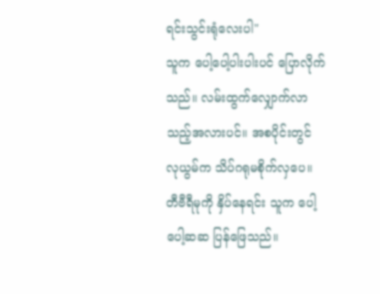ရင်းသွင်းရုံလေးပါ"
သူက ပေါ့ပေါ့ပါးပါးပင် ပြောလိုက်သည်။ လမ်းထွက်လျှောက်လာသည့်အလားပင်။ အစပိုင်းတွင် လုယွမ်က သိပ်ဂရုမစိုက်လှပေ။ တီဗီရီမုကို နှိပ်နေရင်း သူက ပေါ့ပေါ့ဆဆ ပြန်ဖြေသည်။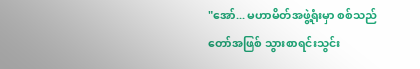"အော်... မဟာမိတ်အဖွဲ့ရုံးမှာ စစ်သည်တော်အဖြစ် သွားစာရင်းသွင်း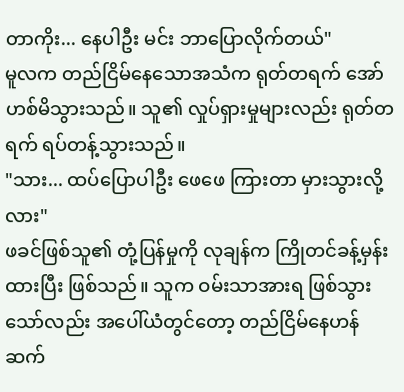တာကိုး... နေပါဦး မင်း ဘာပြောလိုက်တယ်"
မူလက တည်ငြိမ်နေသောအသံက ရုတ်တရက် အော်ဟစ်မိသွားသည်။ သူ၏ လှုပ်ရှားမှုများလည်း ရုတ်တရက် ရပ်တန့်သွားသည်။
"သား... ထပ်ပြောပါဦး ဖေဖေ ကြားတာ မှားသွားလို့လား"
ဖခင်ဖြစ်သူ၏ တုံ့ပြန်မှုကို လုချန်က ကြိုတင်ခန့်မှန်းထားပြီး ဖြစ်သည်။ သူက ဝမ်းသာအားရ ဖြစ်သွားသော်လည်း အပေါ်ယံတွင်တော့ တည်ငြိမ်နေဟန် ဆက်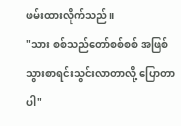ဖမ်းထားလိုက်သည်။
"သား စစ်သည်တော်စစ်စစ် အဖြစ် သွားစာရင်းသွင်းလာတာလို့ ပြောတာပါ"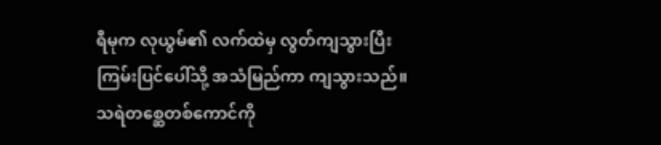ရီမုက လုယွမ်၏ လက်ထဲမှ လွတ်ကျသွားပြီး ကြမ်းပြင်ပေါ်သို့ အသံမြည်ကာ ကျသွားသည်။ သရဲတစ္ဆေတစ်ကောင်ကို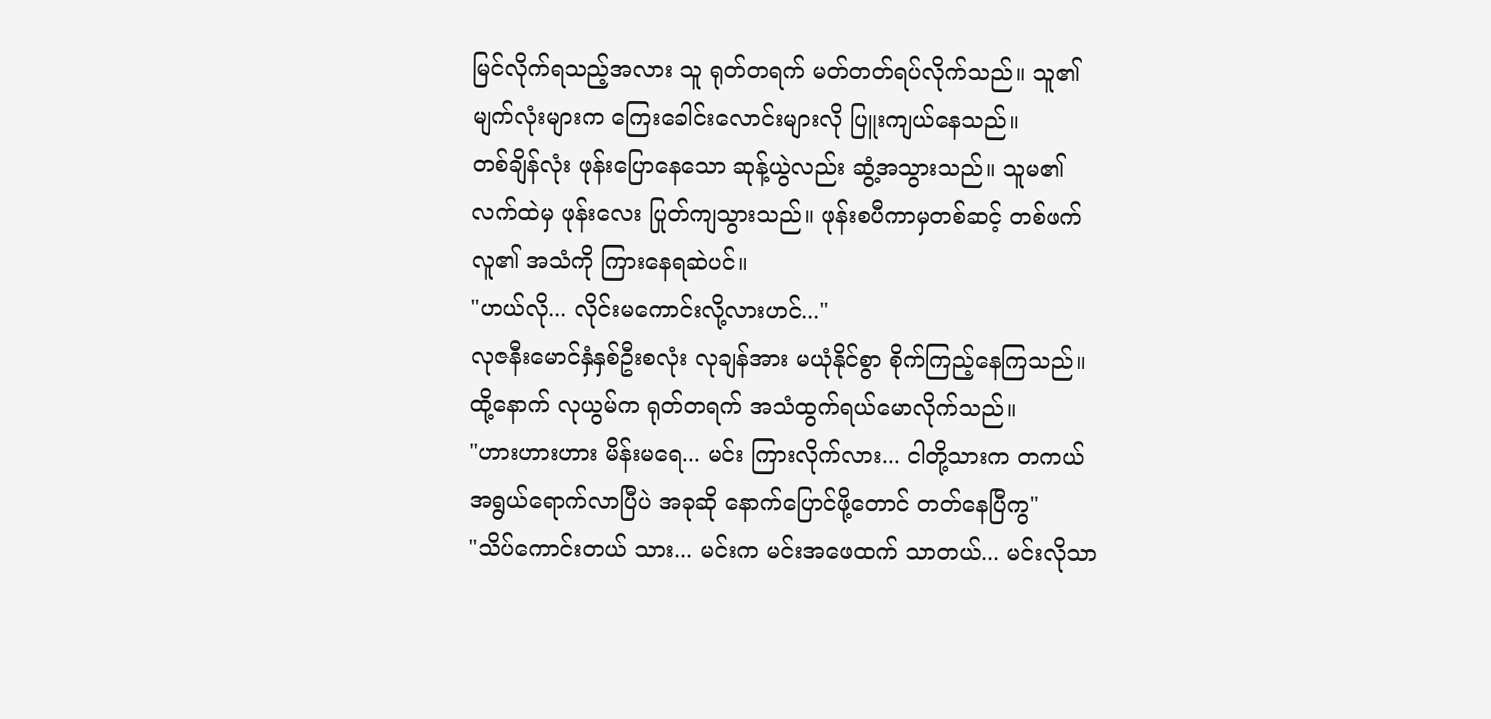မြင်လိုက်ရသည့်အလား သူ ရုတ်တရက် မတ်တတ်ရပ်လိုက်သည်။ သူ၏ မျက်လုံးများက ကြေးခေါင်းလောင်းများလို ပြူးကျယ်နေသည်။
တစ်ချိန်လုံး ဖုန်းပြောနေသော ဆုန့်ယွဲလည်း ဆွံ့အသွားသည်။ သူမ၏ လက်ထဲမှ ဖုန်းလေး ပြုတ်ကျသွားသည်။ ဖုန်းစပီကာမှတစ်ဆင့် တစ်ဖက်လူ၏ အသံကို ကြားနေရဆဲပင်။
"ဟယ်လို... လိုင်းမကောင်းလို့လားဟင်..."
လုဇနီးမောင်နှံနှစ်ဦးစလုံး လုချန်အား မယုံနိုင်စွာ စိုက်ကြည့်နေကြသည်။ ထို့နောက် လုယွမ်က ရုတ်တရက် အသံထွက်ရယ်မောလိုက်သည်။
"ဟားဟားဟား မိန်းမရေ... မင်း ကြားလိုက်လား... ငါတို့သားက တကယ် အရွယ်ရောက်လာပြီပဲ အခုဆို နောက်ပြောင်ဖို့တောင် တတ်နေပြီကွ"
"သိပ်ကောင်းတယ် သား... မင်းက မင်းအဖေထက် သာတယ်... မင်းလိုသာ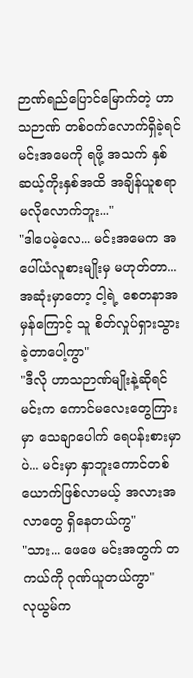ဉာဏ်ရည်ပြောင်မြောက်တဲ့ ဟာသဉာဏ် တစ်ဝက်လောက်ရှိခဲ့ရင် မင်းအမေကို ရဖို့ အသက် နှစ်ဆယ့်ကိုးနှစ်အထိ အချိန်ယူစရာ မလိုလောက်ဘူး..."
"ဒါပေမဲ့လေ... မင်းအမေက အပေါ်ယံလူစားမျိုးမှ မဟုတ်တာ... အဆုံးမှာတော့ ငါ့ရဲ့ စေတနာအမှန်ကြောင့် သူ စိတ်လှုပ်ရှားသွားခဲ့တာပေါ့ကွာ"
"ဒီလို ဟာသဉာဏ်မျိုးနဲ့ဆိုရင် မင်းက ကောင်မလေးတွေကြားမှာ သေချာပေါက် ရေပန်းစားမှာပဲ... မင်းမှာ နှာဘူးကောင်တစ်ယောက်ဖြစ်လာမယ့် အလားအလာတွေ ရှိနေတယ်ကွ"
"သား... ဖေဖေ မင်းအတွက် တကယ်ကို ဂုဏ်ယူတယ်ကွာ"
လုယွမ်က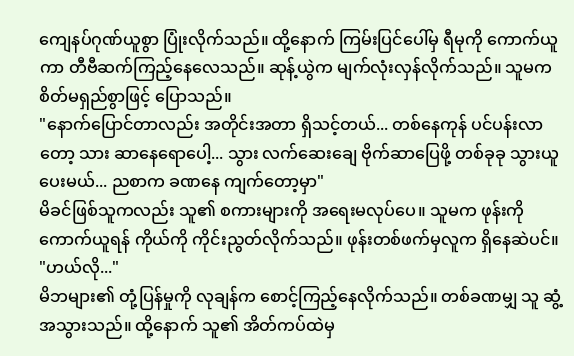ကျေနပ်ဂုဏ်ယူစွာ ပြုံးလိုက်သည်။ ထို့နောက် ကြမ်းပြင်ပေါ်မှ ရီမုကို ကောက်ယူကာ တီဗီဆက်ကြည့်နေလေသည်။ ဆုန့်ယွဲက မျက်လုံးလှန်လိုက်သည်။ သူမက စိတ်မရှည်စွာဖြင့် ပြောသည်။
"နောက်ပြောင်တာလည်း အတိုင်းအတာ ရှိသင့်တယ်... တစ်နေကုန် ပင်ပန်းလာတော့ သား ဆာနေရောပေါ့... သွား လက်ဆေးချေ ဗိုက်ဆာပြေဖို့ တစ်ခုခု သွားယူပေးမယ်... ညစာက ခဏနေ ကျက်တော့မှာ"
မိခင်ဖြစ်သူကလည်း သူ၏ စကားများကို အရေးမလုပ်ပေ။ သူမက ဖုန်းကို ကောက်ယူရန် ကိုယ်ကို ကိုင်းညွတ်လိုက်သည်။ ဖုန်းတစ်ဖက်မှလူက ရှိနေဆဲပင်။
"ဟယ်လို..."
မိဘများ၏ တုံ့ပြန်မှုကို လုချန်က စောင့်ကြည့်နေလိုက်သည်။ တစ်ခဏမျှ သူ ဆွံ့အသွားသည်။ ထို့နောက် သူ၏ အိတ်ကပ်ထဲမှ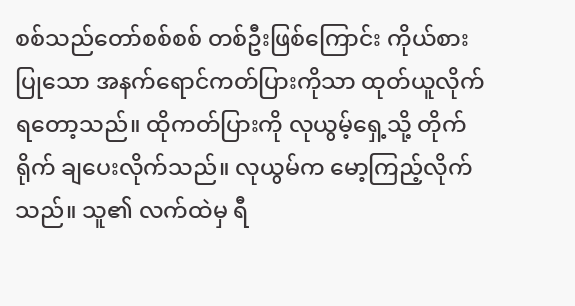စစ်သည်တော်စစ်စစ် တစ်ဦးဖြစ်ကြောင်း ကိုယ်စားပြုသော အနက်ရောင်ကတ်ပြားကိုသာ ထုတ်ယူလိုက်ရတော့သည်။ ထိုကတ်ပြားကို လုယွမ့်ရှေ့သို့ တိုက်ရိုက် ချပေးလိုက်သည်။ လုယွမ်က မော့ကြည့်လိုက်သည်။ သူ၏ လက်ထဲမှ ရီ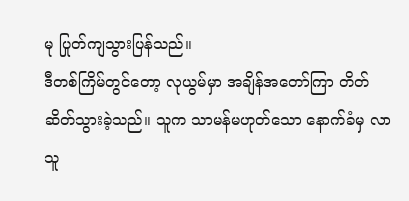မု ပြုတ်ကျသွားပြန်သည်။
ဒီတစ်ကြိမ်တွင်တော့ လုယွမ်မှာ အချိန်အတော်ကြာ တိတ်ဆိတ်သွားခဲ့သည်။ သူက သာမန်မဟုတ်သော နောက်ခံမှ လာသူ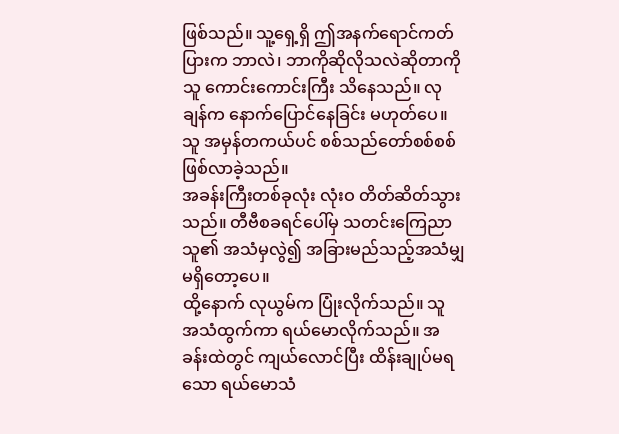ဖြစ်သည်။ သူ့ရှေ့ရှိ ဤအနက်ရောင်ကတ်ပြားက ဘာလဲ၊ ဘာကိုဆိုလိုသလဲဆိုတာကို သူ ကောင်းကောင်းကြီး သိနေသည်။ လုချန်က နောက်ပြောင်နေခြင်း မဟုတ်ပေ။ သူ အမှန်တကယ်ပင် စစ်သည်တော်စစ်စစ် ဖြစ်လာခဲ့သည်။
အခန်းကြီးတစ်ခုလုံး လုံးဝ တိတ်ဆိတ်သွားသည်။ တီဗီစခရင်ပေါ်မှ သတင်းကြေညာသူ၏ အသံမှလွဲ၍ အခြားမည်သည့်အသံမျှ မရှိတော့ပေ။
ထို့နောက် လုယွမ်က ပြုံးလိုက်သည်။ သူ အသံထွက်ကာ ရယ်မောလိုက်သည်။ အခန်းထဲတွင် ကျယ်လောင်ပြီး ထိန်းချုပ်မရသော ရယ်မောသံ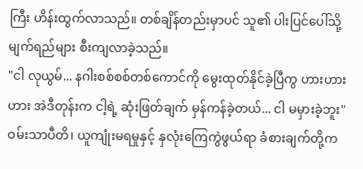ကြီး ဟိန်းထွက်လာသည်။ တစ်ချိန်တည်းမှာပင် သူ၏ ပါးပြင်ပေါ်သို့ မျက်ရည်များ စီးကျလာခဲ့သည်။
"ငါ လုယွမ်... နဂါးစစ်စစ်တစ်ကောင်ကို မွေးထုတ်နိုင်ခဲ့ပြီကွ ဟားဟားဟား အဲဒီတုန်းက ငါ့ရဲ့ ဆုံးဖြတ်ချက် မှန်ကန်ခဲ့တယ်... ငါ မမှားခဲ့ဘူး"
ဝမ်းသာပီတိ၊ ယူကျုံးမရမှုနှင့် နှလုံးကြေကွဲဖွယ်ရာ ခံစားချက်တို့က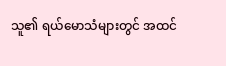သူ၏ ရယ်မောသံများတွင် အထင်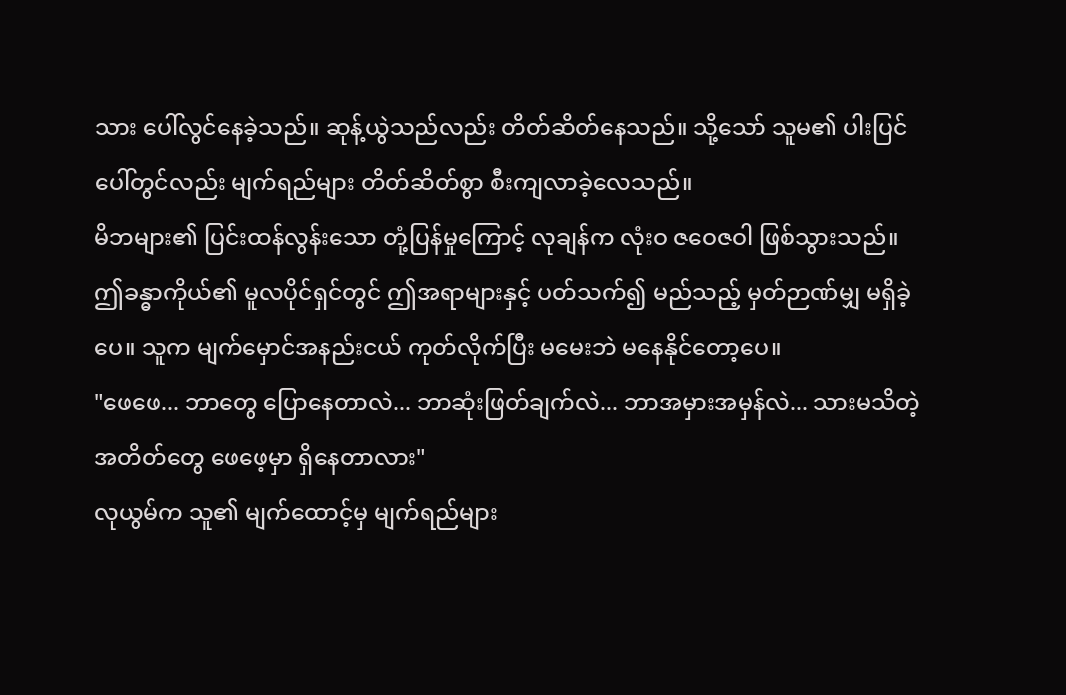သား ပေါ်လွင်နေခဲ့သည်။ ဆုန့်ယွဲသည်လည်း တိတ်ဆိတ်နေသည်။ သို့သော် သူမ၏ ပါးပြင်ပေါ်တွင်လည်း မျက်ရည်များ တိတ်ဆိတ်စွာ စီးကျလာခဲ့လေသည်။
မိဘများ၏ ပြင်းထန်လွန်းသော တုံ့ပြန်မှုကြောင့် လုချန်က လုံးဝ ဇဝေဇဝါ ဖြစ်သွားသည်။ ဤခန္ဓာကိုယ်၏ မူလပိုင်ရှင်တွင် ဤအရာများနှင့် ပတ်သက်၍ မည်သည့် မှတ်ဉာဏ်မျှ မရှိခဲ့ပေ။ သူက မျက်မှောင်အနည်းငယ် ကုတ်လိုက်ပြီး မမေးဘဲ မနေနိုင်တော့ပေ။
"ဖေဖေ... ဘာတွေ ပြောနေတာလဲ... ဘာဆုံးဖြတ်ချက်လဲ... ဘာအမှားအမှန်လဲ... သားမသိတဲ့ အတိတ်တွေ ဖေဖေ့မှာ ရှိနေတာလား"
လုယွမ်က သူ၏ မျက်ထောင့်မှ မျက်ရည်များ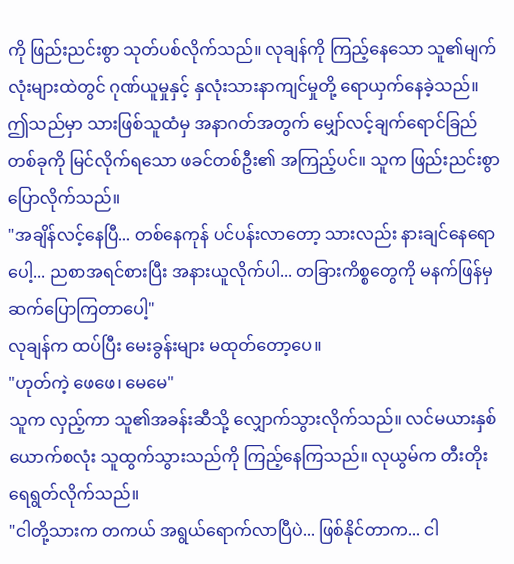ကို ဖြည်းညင်းစွာ သုတ်ပစ်လိုက်သည်။ လုချန်ကို ကြည့်နေသော သူ၏မျက်လုံးများထဲတွင် ဂုဏ်ယူမှုနှင့် နှလုံးသားနာကျင်မှုတို့ ရောယှက်နေခဲ့သည်။ ဤသည်မှာ သားဖြစ်သူထံမှ အနာဂတ်အတွက် မျှော်လင့်ချက်ရောင်ခြည်တစ်ခုကို မြင်လိုက်ရသော ဖခင်တစ်ဦး၏ အကြည့်ပင်။ သူက ဖြည်းညင်းစွာ ပြောလိုက်သည်။
"အချိန်လင့်နေပြီ... တစ်နေကုန် ပင်ပန်းလာတော့ သားလည်း နားချင်နေရောပေါ့... ညစာအရင်စားပြီး အနားယူလိုက်ပါ... တခြားကိစ္စတွေကို မနက်ဖြန်မှ ဆက်ပြောကြတာပေါ့"
လုချန်က ထပ်ပြီး မေးခွန်းများ မထုတ်တော့ပေ။
"ဟုတ်ကဲ့ ဖေဖေ၊ မေမေ"
သူက လှည့်ကာ သူ၏အခန်းဆီသို့ လျှောက်သွားလိုက်သည်။ လင်မယားနှစ်ယောက်စလုံး သူထွက်သွားသည်ကို ကြည့်နေကြသည်။ လုယွမ်က တီးတိုးရေရွတ်လိုက်သည်။
"ငါတို့သားက တကယ် အရွယ်ရောက်လာပြီပဲ... ဖြစ်နိုင်တာက... ငါ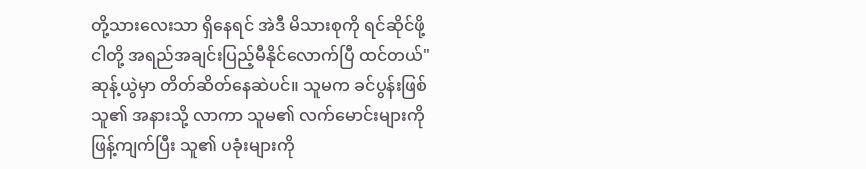တို့သားလေးသာ ရှိနေရင် အဲဒီ မိသားစုကို ရင်ဆိုင်ဖို့ ငါတို့ အရည်အချင်းပြည့်မီနိုင်လောက်ပြီ ထင်တယ်"
ဆုန့်ယွဲမှာ တိတ်ဆိတ်နေဆဲပင်။ သူမက ခင်ပွန်းဖြစ်သူ၏ အနားသို့ လာကာ သူမ၏ လက်မောင်းများကို ဖြန့်ကျက်ပြီး သူ၏ ပခုံးများကို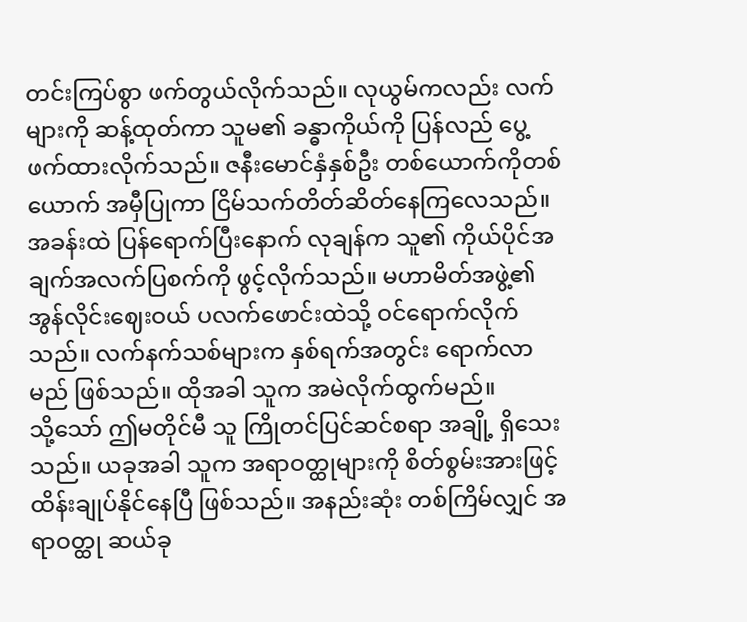တင်းကြပ်စွာ ဖက်တွယ်လိုက်သည်။ လုယွမ်ကလည်း လက်များကို ဆန့်ထုတ်ကာ သူမ၏ ခန္ဓာကိုယ်ကို ပြန်လည် ပွေ့ဖက်ထားလိုက်သည်။ ဇနီးမောင်နှံနှစ်ဦး တစ်ယောက်ကိုတစ်ယောက် အမှီပြုကာ ငြိမ်သက်တိတ်ဆိတ်နေကြလေသည်။
အခန်းထဲ ပြန်ရောက်ပြီးနောက် လုချန်က သူ၏ ကိုယ်ပိုင်အချက်အလက်ပြစက်ကို ဖွင့်လိုက်သည်။ မဟာမိတ်အဖွဲ့၏ အွန်လိုင်းဈေးဝယ် ပလက်ဖောင်းထဲသို့ ဝင်ရောက်လိုက်သည်။ လက်နက်သစ်များက နှစ်ရက်အတွင်း ရောက်လာမည် ဖြစ်သည်။ ထိုအခါ သူက အမဲလိုက်ထွက်မည်။
သို့သော် ဤမတိုင်မီ သူ ကြိုတင်ပြင်ဆင်စရာ အချို့ ရှိသေးသည်။ ယခုအခါ သူက အရာဝတ္ထုများကို စိတ်စွမ်းအားဖြင့် ထိန်းချုပ်နိုင်နေပြီ ဖြစ်သည်။ အနည်းဆုံး တစ်ကြိမ်လျှင် အရာဝတ္ထု ဆယ်ခု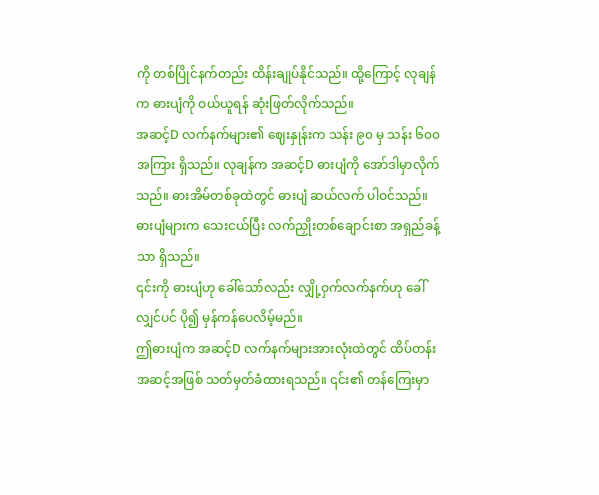ကို တစ်ပြိုင်နက်တည်း ထိန်းချုပ်နိုင်သည်။ ထို့ကြောင့် လုချန်က ဓားပျံကို ဝယ်ယူရန် ဆုံးဖြတ်လိုက်သည်။
အဆင့်D လက်နက်များ၏ ဈေးနှုန်းက သန်း ၉၀ မှ သန်း ၆၀၀ အကြား ရှိသည်။ လုချန်က အဆင့်D ဓားပျံကို အော်ဒါမှာလိုက်သည်။ ဓားအိမ်တစ်ခုထဲတွင် ဓားပျံ ဆယ်လက် ပါဝင်သည်။ ဓားပျံများက သေးငယ်ပြီး လက်ညှိုးတစ်ချောင်းစာ အရှည်ခန့်သာ ရှိသည်။
၎င်းကို ဓားပျံဟု ခေါ်သော်လည်း လျှို့ဝှက်လက်နက်ဟု ခေါ်လျှင်ပင် ပို၍ မှန်ကန်ပေလိမ့်မည်။
ဤဓားပျံက အဆင့်D လက်နက်များအားလုံးထဲတွင် ထိပ်တန်းအဆင့်အဖြစ် သတ်မှတ်ခံထားရသည်။ ၎င်း၏ တန်ကြေးမှာ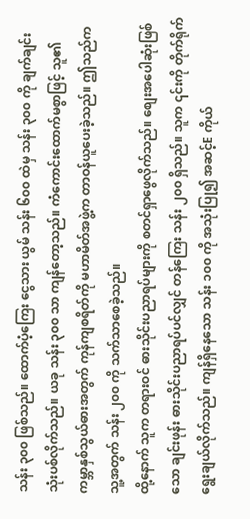သန်း ၃၀၀ ဖြစ်သည်။ ထောက်ပံ့ကြေး ငွေသား ယွမ် သန်း ၆၀၀ ထဲမှ သန်း ၃၀၀ ကို ချက်ချင်း သုံးပစ်လိုက်သည်။ ယခု သန်း ၃၀၀ သာ ကျန်တော့သည်။ ကံကောင်းထောက်မစွာဖြင့် သူ၏ ကမ္ဘာနှစ်သွယ်ဓားအတွက် ကုန်ကျစရိတ်ကို မဟာမိတ်အဖွဲ့က တာဝန်ယူပေးခဲ့သည်။ ဤသည်က သူ့အတွက် သန်း ၂၀၀ ကို သက်သာစေခဲ့သည်။
ထို့နောက် သူက တရားဝင် ဓားသိုင်းပညာရပ်များကို စတင်ရှာဖွေလိုက်သည်။ စျေးအပေါဆုံးဖြစ်သော ချင်းဖုန်း ဓားသိုင်းပညာရပ်ပင်လျှင် တန်ကြေး သန်း ၂၀၀ ရှိသည်။ သူက ၎င်းကို တိုက်ရိုက် ရွေးချယ်လိုက်သည်။ ကျန်ရှိနေသော သန်း ၁၀၀ ကို အသုံးပြု၍ အဆင့်E ကိုယ်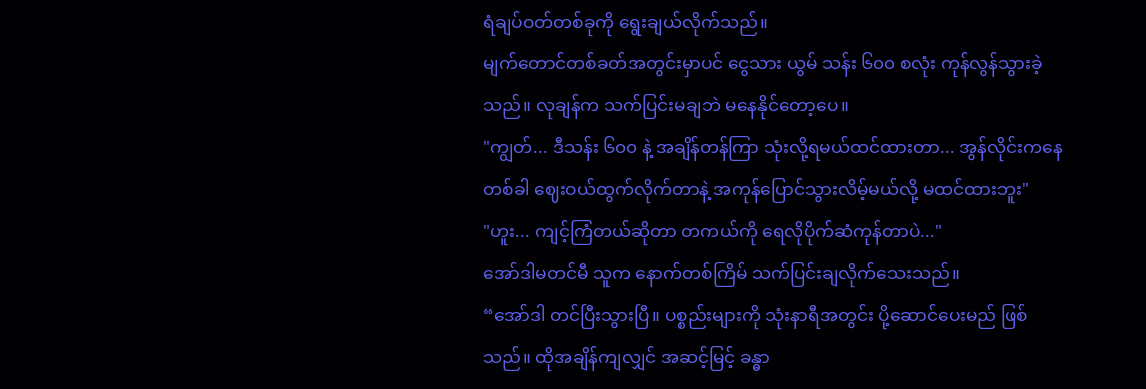ရံချပ်ဝတ်တစ်ခုကို ရွေးချယ်လိုက်သည်။
မျက်တောင်တစ်ခတ်အတွင်းမှာပင် ငွေသား ယွမ် သန်း ၆၀၀ စလုံး ကုန်လွန်သွားခဲ့သည်။ လုချန်က သက်ပြင်းမချဘဲ မနေနိုင်တော့ပေ။
"ကျွတ်... ဒီသန်း ၆၀၀ နဲ့ အချိန်တန်ကြာ သုံးလို့ရမယ်ထင်ထားတာ... အွန်လိုင်းကနေ တစ်ခါ ဈေးဝယ်ထွက်လိုက်တာနဲ့ အကုန်ပြောင်သွားလိမ့်မယ်လို့ မထင်ထားဘူး"
"ဟူး... ကျင့်ကြံတယ်ဆိုတာ တကယ်ကို ရေလိုပိုက်ဆံကုန်တာပဲ..."
အော်ဒါမတင်မီ သူက နောက်တစ်ကြိမ် သက်ပြင်းချလိုက်သေးသည်။
“အော်ဒါ တင်ပြီးသွားပြီ။ ပစ္စည်းများကို သုံးနာရီအတွင်း ပို့ဆောင်ပေးမည် ဖြစ်သည်။ ထိုအချိန်ကျလျှင် အဆင့်မြင့် ခန္ဓာ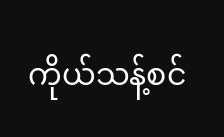ကိုယ်သန့်စင်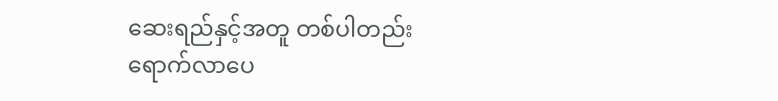ဆေးရည်နှင့်အတူ တစ်ပါတည်း ရောက်လာပေ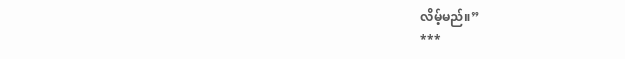လိမ့်မည်။”
***